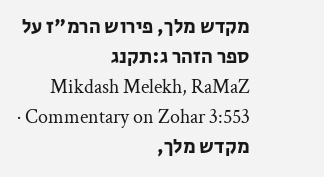מקדש מלך, פירוש הרמ"ז על ספר הזהר ג:תקנג
Mikdash Melekh, RaMaZ Commentary on Zohar 3:553 · מקדש מלך,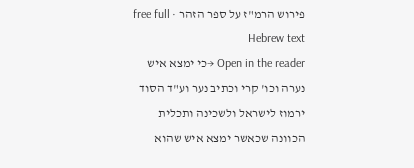פירוש הרמ"ז על ספר הזהר · free full Hebrew text
Open in the reader →כי ימצא איש נערה וכו' קרי וכתיב נער וע"ד הסוד ירמוז לישראל ולשכינה ותכלית הכוונה שכאשר ימצא איש שהוא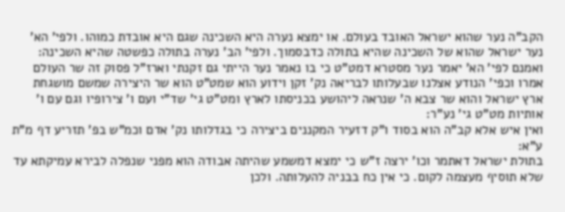הקב"ה נער שהוא ישראל האובד בעולם. או ימצא נערה היא השכינה שגם היא אובדת כמוהו. ולפי' הא' נער ישראל שהוא של השכינה שהיא בתולה כדבסמוך. ולפי' הב' נערה בתולה כפשטה שהיא השכינה: ואמנם לפי' הא' יאמר נער מסטרא דמט"ט כי בו נאמר נער הייתי גם זקנתי וארז"ל פסוק זה שר העולם אמרו וכפי' הנודע אצלנו שבעלותו לבריאה נק' זקן וידוע הוא שמט"ט הוא שר היצירה שמשם מושגחת ארץ ישראל והוא שר צבא ה' שנראה ליהושע בכניסתו לארץ ומט"ט גי' שד"י ועם ו' צירופיו וגם עם ו' אותיות מט"ט גי' נע"ר:
ואין איש אלא קב"ה הוא בסוד ו"ק דזעיר המקננים ביצירה כי בגדלותו נק' אדם וכמ"ש בפ' תזריע דף מ"ת ע"א:
בתולת ישראל דאתמר וכו' ירצה ז"ש כי ימצא דמשמע שהיתה אבודה הוא מפני שנפלה לבירא עמיקתא עד שלא תוסיף מעצמה לקום. כי אין כח בבניה להעלותה. ולכן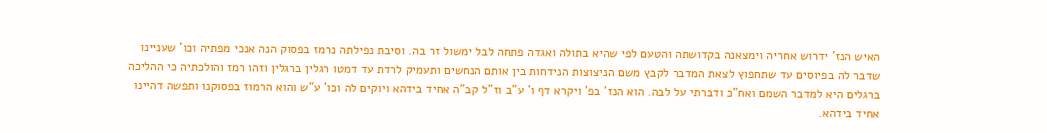האיש הנז' ידרוש אחריה וימצאנה בקדושתה והטעם לפי שהיא בתולה ואגדה פתחה לבל ימשול זר בה. וסיבת נפילתה נרמז בפסוק הנה אנכי מפתיה וכו' שעניינו שדבר לה בפיוסים עד שתחפוץ לצאת המדבר לקבץ משם הניצוצות הנידחות בין אותם הנחשים ותעמיק לרדת עד דמטו רגלין ברגלין וזהו רמז והולכתיה כי ההליכה ברגלים היא למדבר השמם ואח"כ ודברתי על לבה. הוא הנז' בפ' ויקרא דף ו' ע"ב וז"ל קב"ה אחיד בידהא ויוקים לה וכו' ע"ש והוא הרמוז בפסוקנו ותפשה דהיינו אחיד בידהא.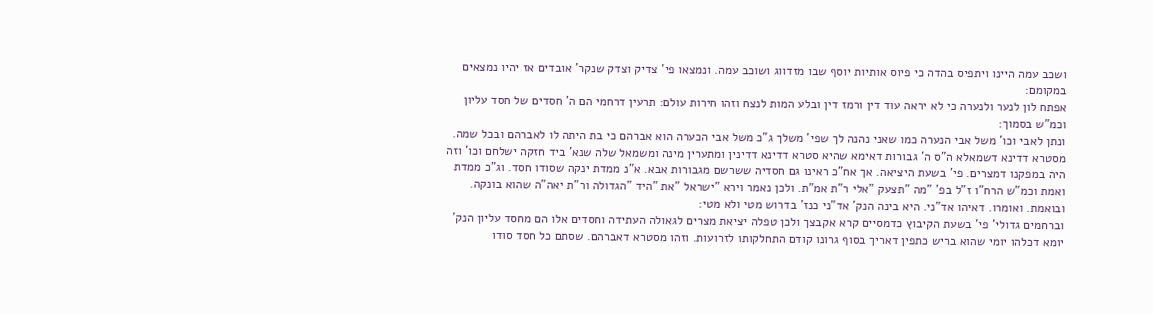ושכב עמה היינו ויתפיס בהדה כי פיוס אותיות יוסף שבו מזדווג ושוכב עמה. ונמצאו פי' צדיק וצדק שנקר' אובדים אז יהיו נמצאים במקומם:
אפתח לון לנער ולנערה כי לא יראה עוד דין ורמז דין ובלע המות לנצח וזהו חירות עולם: תרעין דרחמי הם ה' חסדים של חסד עליון וכמ"ש בסמוך:
ונתן לאבי וכו' משל אבי הנערה כמו שאני נהנה לך שפי' משלך ג"כ משל אבי הכערה הוא אברהם כי בת היתה לו לאברהם ובכל שמה.
מסטרא דדינא דשמאלא ה"ס ה' גבורות דאימא שהיא סטרא דדינא דדינין ומתערין מינה ומשמאל שלה שנא' ביד חזקה ישלחם וכו' וזה היה במפקנו דמצרים. פי' בשעת היציאה. אך אח"כ ראינו גם חסדיה ששרשם מגבורות אבא. א"נ ממדת ינקה שסודו חסד. וג"כ ממדת ואמת וכמ"ש הרח"ו ז"ל בפ' "מה "תצעק "אלי ר"ת אמ"ת. ולכן נאמר וירא "ישראל "את "היד "הגדולה ור"ת יאה"ה שהוא בונקה. ובואמת. ואומרו. דאיהו אד"ני. היא בינה הנק' אד"ני כנז' בדרוש מטי ולא מטי:
וברחמים גדולי' פי' בשעת הקיבוץ כדמסיים קרא אקבצך ולכן טפלה יציאת מצרים לגאולה העתידה וחסדים אלו הם מחסד עליון הנק' יומא דכלהו יומי שהוא בריש כתפין דאריך בסוף גרונו קודם התחלקותו לזרועות. וזהו מסטרא דאברהם. שסתם כל חסד סודו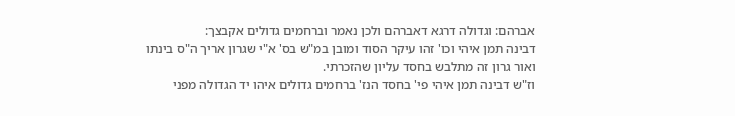אברהם: וגדולה דרגא דאברהם ולכן נאמר וברחמים גדולים אקבצך:
דבינה תמן איהי וכו' זהו עיקר הסוד ומובן במ"ש בס' א"י שגרון אריך ה"ס בינתו ואור גרון זה מתלבש בחסד עליון שהזכרתי.
וז"ש דבינה תמן איהי פי' בחסד הנז' ברחמים גדולים איהו יד הגדולה מפני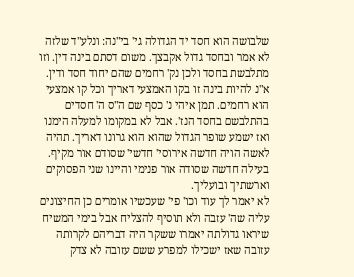שלבושה הוא חסד יד הגדולה גי' בי"נה: ונלע"ד שלזה לא אמר ובחסד גדול אקבצך. משום דסתם בינה דין. וזו מתלבשת בחסד ולכן נק' רחמים שהם יחוד חסד ודין. א"נ להיות בינה זו בקו האמצעי דאריך וכל קו אמצעי הוא רחמים. תמן איהי נ' כסף שם ה"ס ה' חסדים בהתלבשם בחסד הנז'. אבל לא במקומו למעלה הימנו ואז ישמע שופר הגדול שהוא הוא גרונו דאריך. תהיה לאשה הויה חדשה אירוסי' חדשי' שסודם אור מקיף. בעילה חדשה שסודה אור פנימי והיינו שני הפסוקים וארשתיך ובועליך.
לא יאמר לך עוד וכו' פי' שעכשיו אומרים כן החיצונים עליה שה' עזבה ולא תוסיף להצליח אבל בימי המשיח שיראו גדולתה יאמרו ששקר היה דבריהם לקרותה עזובה שאז ישכילו למפרע ששם עזובה לא צדק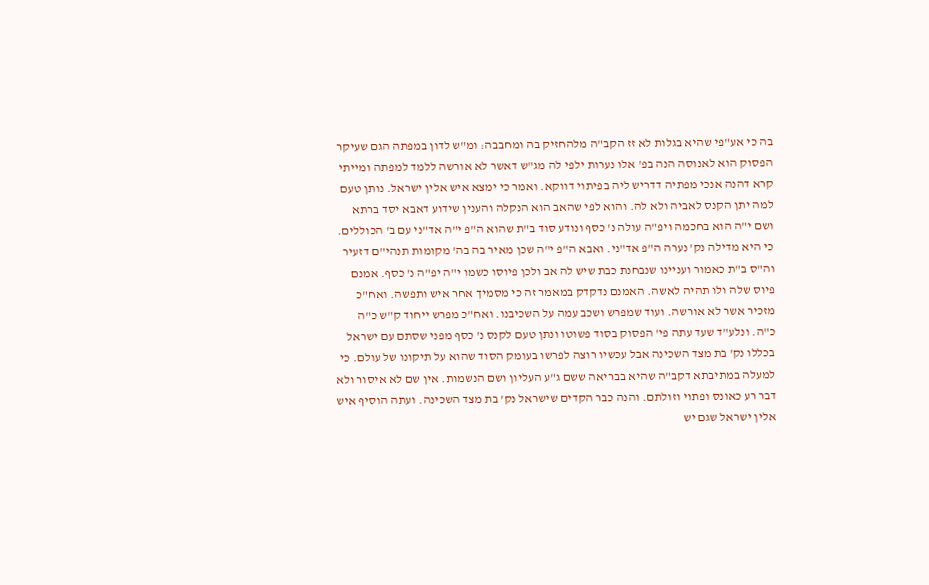בה כי אע"פי שהיא בגלות לא זז הקב"ה מלהחזיק בה ומחבבה: ומ"ש לדון במפתה הגם שעיקר הפסוק הוא לאנוסה הנה בפ' אלו נערות ילפי לה מג"ש דאשר לא אורשה ללמד למפתה ומייתי קרא דהנה אנכי מפתיה דדריש ליה בפיתוי דווקא. ואמר כי ימצא איש אלין ישראל. נותן טעם למה יתן הקנס לאביה ולא לה. והוא לפי שהאב הוא הנקלה והענין שידוע דאבא יסד ברתא ושם י"ה הוא בחכמה ויפ"ה עולה נ' כסף ונודע סוד ב"ת שהוא ה"פ י"ה אד"ני עם ב' הכוללים. כי היא מדילה נק' נערה ה"פ אד"ני. ואבא ה"פ י"ה שכן מאיר בה בה' מקומות תנהי"ם דזעיר וה"ס ב"ת כאמור ועניינו שנבחנת כבת שיש לה אב ולכן פיוסו כשמו י"ה יפ"ה נ' כסף. אמנם פיוס שלה ולו תהיה לאשה. האמנם נדקדק במאמר זה כי מסמיך אחר איש ותפשה. ואח"כ מזכיר אשר לא אורשה. ועוד שמפרש ושכב עמה על השכיבנו. ואח"כ מפרש ייחוד ק"ש כ"ה כ"ה. ונלע"ד שעד עתה פי' הפסוק בסוד פשוטו ונתן טעם לקנס נ' כסף מפני שסתם עם ישראל בכללו נק' בת מצד השכינה אבל עכשיו רוצה לפרשו בעומק הסוד שהוא על תיקונו של עולם. כי למעלה במתיבתא דקב"ה שהיא בבריאה ששם ג"ע העליון ושם הנשמות. אין שם לא איסור ולא דבר רע כאונס ופתוי וזולתם. והנה כבר הקדים שישראל נק' בת מצד השכינה. ועתה הוסיף איש אלין ישראל שגם יש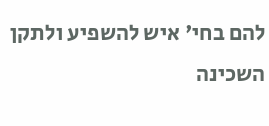להם בחי' איש להשפיע ולתקן השכינה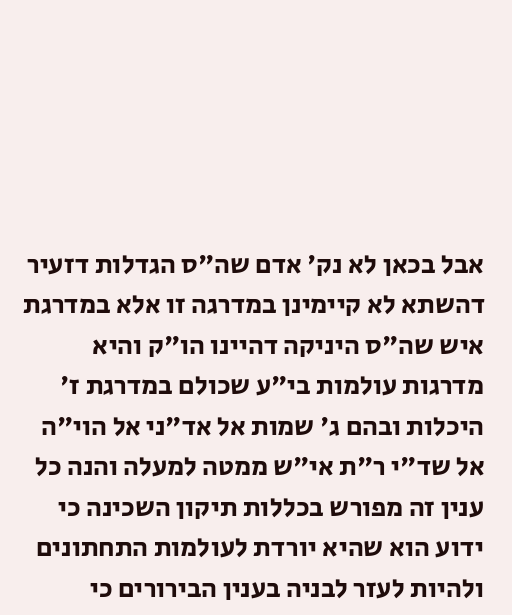אבל בכאן לא נק' אדם שה"ס הגדלות דזעיר דהשתא לא קיימינן במדרגה זו אלא במדרגת איש שה"ס היניקה דהיינו הו"ק והיא מדרגות עולמות בי"ע שכולם במדרגת ז' היכלות ובהם ג' שמות אל אד"ני אל הוי"ה אל שד"י ר"ת אי"ש ממטה למעלה והנה כל ענין זה מפורש בכללות תיקון השכינה כי ידוע הוא שהיא יורדת לעולמות התחתונים ולהיות לעזר לבניה בענין הבירורים כי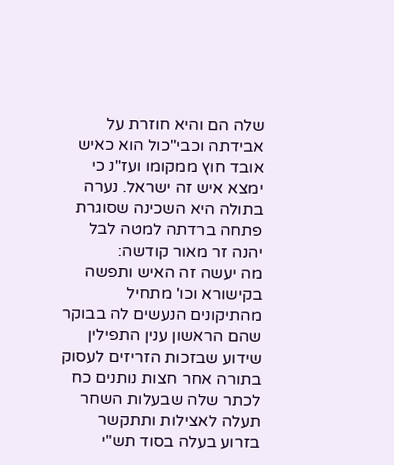שלה הם והיא חוזרת על אבידתה וכבי"כול הוא כאיש אובד חוץ ממקומו ועז"נ כי ימצא איש זה ישראל. נערה בתולה היא השכינה שסוגרת פתחה ברדתה למטה לבל יהנה זר מאור קודשה:
מה יעשה זה האיש ותפשה בקישורא וכו' מתחיל מהתיקונים הנעשים לה בבוקר שהם הראשון ענין התפילין שידוע שבזכות הזריזים לעסוק בתורה אחר חצות נותנים כח לכתר שלה שבעלות השחר תעלה לאצילות ותתקשר בזרוע בעלה בסוד תש"י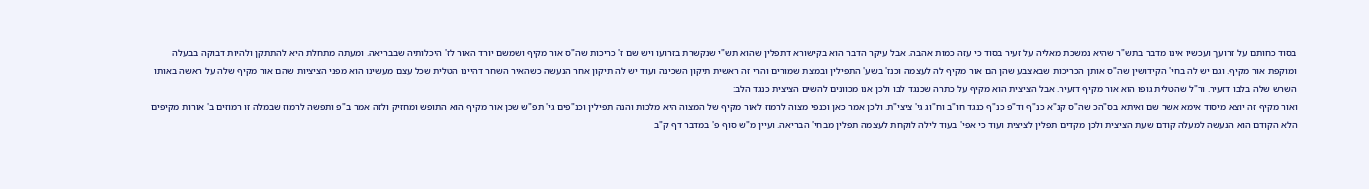בסוד כחותם על זרועך ועכשיו אינו מדבר בתש"ר שהיא נמשכת מאליה על זעיר בסוד כי עזה כמות אהבה. אבל עיקר הדבר הוא בקישורא דתפלין שהוא תש"י שנקשרת בזרועו ויש שם ז' כריכות שה"ס אור מקיף ושמשם יורד האור לז' היכלותיה שבבריאה. ומעתה מתחלת היא להתתקן ולהיות דבוקה בבעלה ומוקפת אור מקיף. וגם יש לה בחי' הקידושין שה"ס אותן הכריכות שבאצבע שהן הם אור מקיף לה לעצמה וכנז' בשע' התפילין ובמצת שמורים והרי זה ראשית תיקון השכינה ועוד יש לה תיקון אחר הנעשה כשהאיר השחר דהיינו הטלית שכל עצם מעשינו הוא מפני הציציות שהם אור מקיף שלה על ראשה באותו השרש שלה בלבו דזעיר. ור"ל שהטלית גופו הוא אור מקיף דזעיר. אבל הציצית הוא מקיף על כתרה שכנגד לבו ולכן אנו מכוונים להשים הציצית כנגד הלב:
ואור מקיף זה יוצא מיסוד אימא אשר שם ואיתא בס"הכ שה"ס קנ"א כנ"ף וד"פ כנ"ף כנגד חו"ב וח"וג גי' ציצי"ת. ולכן אמר כאן וכנפי מצוה לרמוז לאור מקיף של המצוה היא מלכות והנה תפילין וכנ"פים גי' תפ"ש שכן אור מקיף הוא התופש ומחזיק ולזה אמר ב"פ ותפשה לרמוז שבמלה זו רמוזים ב' אורות מקיפים הלא הקודם הוא הנעשה למעלה קודם שעת הציצית ולכן מקדים תפלין לציצית ועוד כי אפי' בעוד לילה לוקחת לעצמה תפלין מבחי' הבריאה. ועיין מ"ש סוף פ' במדבר דף ק"ב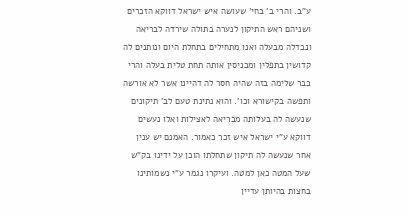ע"ב. והרי ב' בחי' שעושה איש ישראל דווקא הזכרים ושניהם ראש התיקון לנערה בתולה שירדה לבריאה ונבדלה מבעלה ואנו מתחילים בתחלת היום ונותנים לה קדושין בתפלין ומכניסין אותה תחת טלית בעלה והרי כבר שלימה בזה שהיה חסר לה דהיינו אשר לא אורשה ותפשה בקישורא וכו'. והוא נתינת טעם לב' תיקונים שנעשה לה בעלותה מבריאה לאצילות ואלו נעשים דווקא ע"י ישראל איש זכר כאמור. האמנם יש ענין אחר שנעשה לה תיקון שתחלתו הוכן על ידינו בק"ש שעל המטה כאן למטה. ועיקרו נגמר ע"י נשמותינו בחצות בהיותן עדיין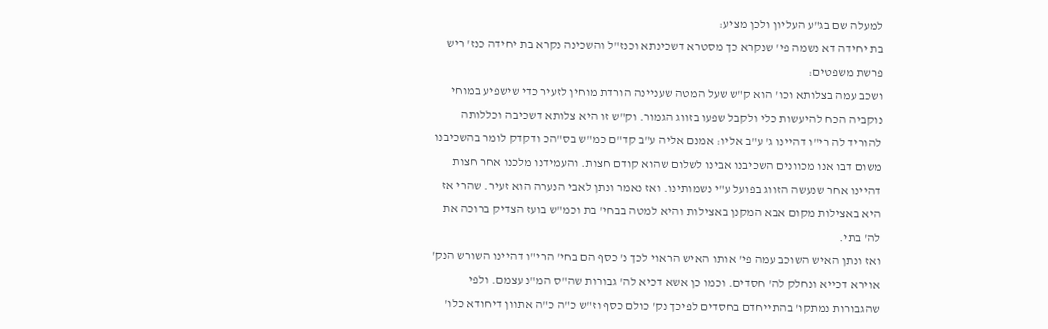למעלה שם בג"ע העליון ולכן מציע:
בת יחידה דא נשמה פי' שנקרא כך מסטרא דשכינתא וכנז"ל והשכינה נקרא בת יחידה כנז' ריש פרשת משפטים:
ושכב עמה בצלותא וכו' הוא ק"ש שעל המטה שעניינה הורדת מוחין לזעיר כדי שישפיע במוחי נוקביה הכח להיעשות כלי ולקבל שפעו בזווג הגמור. וק"ש זו היא צלותא דשכיבה וכללותה להוריד לה רי"ו דהיינו ג' ע"ב אליו: אמנם אליה ע"ב קד"ם כמ"ש בס"הכ ודקדק לומר בהשכיבנו משום דבו אנו מכוונים השכיבנו אבינו לשלום שהוא קודם חצות. והעמידנו מלכנו אחר חצות דהיינו אחר שנעשה הזווג בפועל ע"י נשמותינו. ואז נאמר ונתן לאבי הנערה הוא זעיר. שהרי אז היא באצילות מקום אבא המקנן באצילות והיא למטה בבחי' בת וכמ"ש בועז הצדיק ברוכה את לה' בתי.
ואז ונתן האיש השוכב עמה פי' אותו האיש הראוי לכך נ' כסף הם בחי' הרי"ו דהיינו השורש הנק' אוירא דכייא ונחלק לה' חסדים. וכמו כן אשא דכיא לה' גבורות שה"ס המ"נ עצמם. ולפי שהגבורות נמתקו' בהתייחדם בחסדים לפיכך נק' כולם כסף וז"ש כ"ה כ"ה אתוון דיחודא כלו'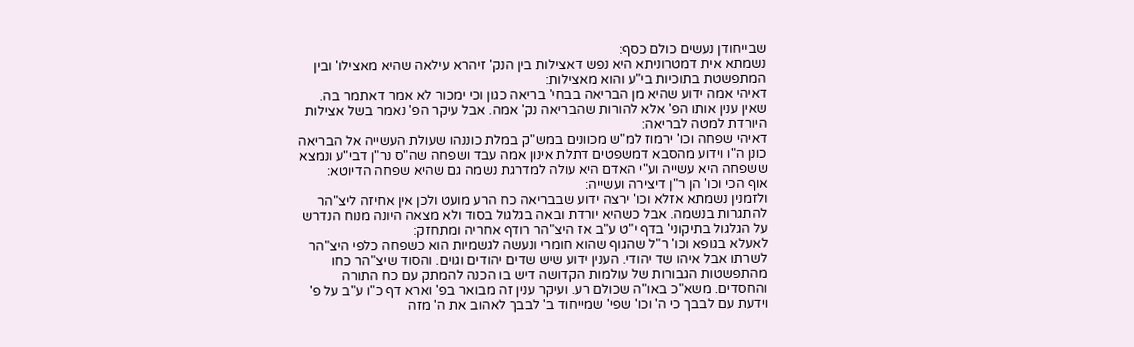שבייחודן נעשים כולם כסף:
נשמתא אית דמטרוניתא היא נפש דאצילות בין הנק' זיהרא עילאה שהיא מאצילו' ובין המתפשטת בתוכיות בי"ע והוא מאצילות:
דאיהי אמה ידוע שהיא מן הבריאה בבחי' בריאה כגון וכי ימכור לא אמר דאתמר בה. שאין ענין אותו הפ' אלא להורות שהבריאה נק' אמה. אבל עיקר הפ' נאמר בשל אצילות היורדת למטה לבריאה:
דאיהי שפחה וכו' ירמוז למ"ש מכוונים במש"ק במלת כוננהו שעולת העשייה אל הבריאה כונן ה"ו וידוע מהסבא דמשפטים דתלת אינון אמה עבד ושפחה שה"ס נר"ן דבי"ע ונמצא ששפחה היא עשייה וע"י האדם היא עולה למדרגת נשמה גם שהיא שפחה הדיוטא:
אוף הכי וכו' הן ר"ן דיצירה ועשייה:
ולזמנין נשמתא אזלא וכו' ירצה ידוע שבבריאה כח הרע מועט ולכן אין אחיזה ליצ"הר להתגרות בנשמה. אבל כשהיא יורדת ובאה בגלגול בסוד ולא מצאה היונה מנוח הנדרש על הגלגול בתיקוני' בדף י"ט ע"ב אז היצ"הר רודף אחריה ומתחזק:
לאעלא בגופא וכו' ר"ל שהגוף שהוא חומרי ונעשה לגשמיות הוא כשפחה כלפי היצ"הר לשרתו אבל איהו שד יהודי. הענין ידוע שיש שדים יהודים וגוים. והסוד שיצ"הר כחו מהתפשטות הגבורות של עולמות הקדושה דיש בו הכנה להמתק עם כח התורה והחסדים. משא"כ באו"ה שכולם רע. ועיקר ענין זה מבואר בפ' וארא דף כ"ו ע"ב על פ' וידעת עם לבבך כי ה' וכו' שפי' שמייחוד ב' לבבך לאהוב את ה' מזה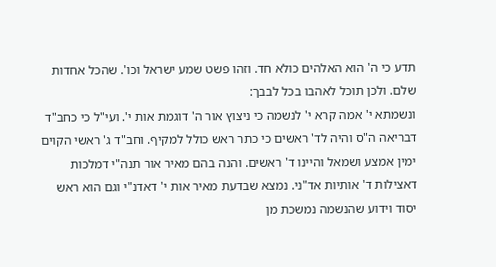תדע כי ה' הוא האלהים כולא חד. וזהו פשט שמע ישראל וכו'. שהכל אחדות שלם. ולכן תוכל לאהבו בכל לבבך:
ונשמתא י' אמה קרא י' לנשמה כי ניצוץ אור ה' דוגמת אות י'. ועי"ל כי כחב"ד דבריאה ה"ס והיה לד' ראשים כי כתר ראש כולל למקיף. וחב"ד ג' ראשי הקוים ימין אמצע ושמאל והיינו ד' ראשים. והנה בהם מאיר אור תנה"י דמלכות דאצילות ד' אותיות אד"ני. נמצא שבדעת מאיר אות י' דאדנ"י וגם הוא ראש יסוד וידוע שהנשמה נמשכת מן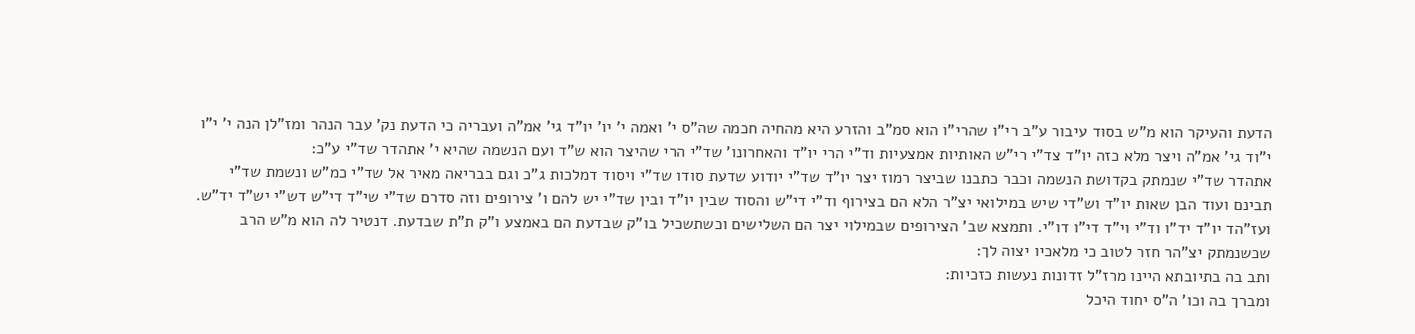הדעת והעיקר הוא מ"ש בסוד עיבור ע"ב רי"ו שהרי"ו הוא סמ"ב והזרע היא מהחיה חכמה שה"ס י' ואמה י' יו' יו"ד גי' אמ"ה ועבריה כי הדעת נק' עבר הנהר ומז"לן הנה י' י"ו י"וד גי' אמ"ה ויצר מלא כזה יו"ד צד"י רי"ש האותיות אמצעיות וד"י הרי יו"ד והאחרונו' שד"י הרי שהיצר הוא ש"ד ועם הנשמה שהיא י' אתהדר שד"י ע"כ:
אתהדר שד"י שנמתק בקדושת הנשמה וכבר כתבנו שביצר רמוז יצר יו"ד שד"י יודוע שדעת סודו שד"י ויסוד דמלכות ג"כ וגם בבריאה מאיר אל שד"י כמ"ש ונשמת שד"י תבינם ועוד הבן שאות יו"ד וש"די שיש במילואי יצ"ר הלא הם בצירוף וד"י די"ש והסוד שבין יו"ד ובין שד"י יש להם ו' צירופים וזה סדרם שד"י שי"ד די"ש דש"י יש"ד יד"ש. ועז"הד יו"ד יד"ו וד"י וי"ד די"ו דו"י. ותמצא שב' הצירופים שבמילוי יצר הם השלישים וכשתשכיל בו"ק שבדעת הם באמצע ו"ק ת"ת שבדעת. דנטיר לה הוא מ"ש הרב שכשנמתק יצ"הר חזר לטוב כי מלאכיו יצוה לך:
ותב בה בתיובתא היינו מרז"ל זדונות נעשות כזכיות:
ומברך בה וכו' ה"ס יחוד היכל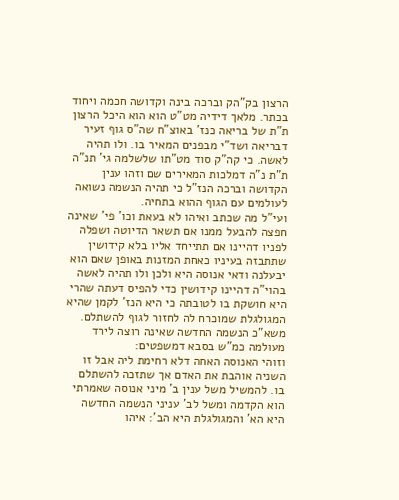הרצון בק"הק וברכה בינה וקדושה חכמה ויחוד בכתר. מלאך דידיה מט"ט הוא הוא היכל הרצון ת"ת של בריאה כנז' באוצ"ח שה"ס גוף זעיר דבריאה ושד"י מבפנים המאיר בו. ולו תהיה לאשה. כי קה"ק סוד מט"תו שלשלמה גי' תנ"ה ת"ת נ"ה דמלכות המאירים שם וזהו ענין הקדושה וברכה הנז"ל כי תהיה הנשמה נשואה לעולמים עם הגוף ההוא בתחיה.
ועי"ל מה שכתב ואיהו לא בעאת וכו' פי' שאינה חפצה להבעל ממנו אם תשאר הדיוטה ושפלה לפניו דהיינו אם תתייחד אליו בלא קידושין שתתבזה בעיניו כאחת המזנות באופן שאם הוא יבעלנה ודאי אנוסה היא ולכן ולו תהיה לאשה בהוי"ה דהיינו קידושין כדי להפיס דעתה שהרי היא חושקת בו לטובתה כי היא הנז' לקמן שהיא המגולגלת שמוכרח לה לחזור לגוף להשתלם. משא"כ הנשמה החדשה שאינה רוצה לירד מעולמה כמ"ש בסבא דמשפטים:
וזוהי האנוסה האחה דלא רחימת ליה אבל זו השניה אוהבת את האדם אך שתזכה להשתלם בו. להמשיל משל ענין ב' מיני אנוסה שאמרתי הוא הקדמה ומשל לב' עניני הנשמה החדשה היא הא' והמגולגלת היא הב': איהו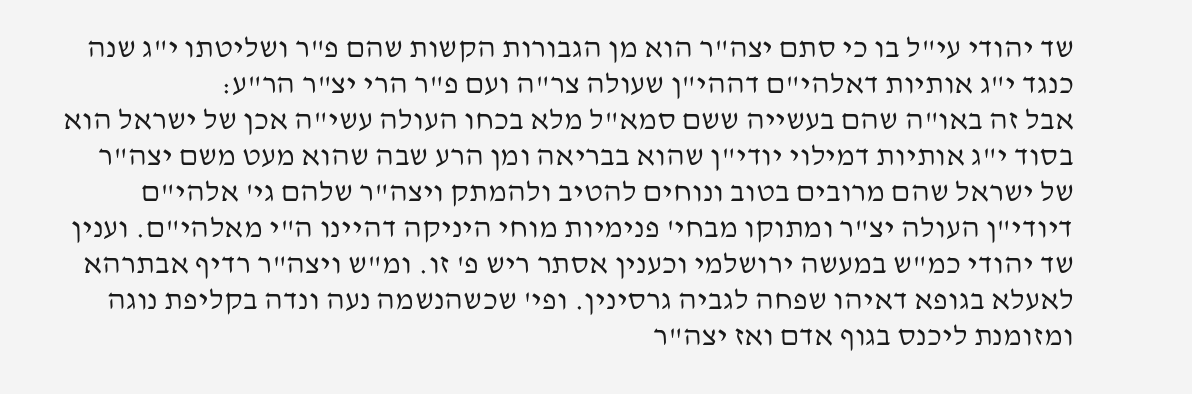שד יהודי עי"ל בו כי סתם יצה"ר הוא מן הגבורות הקשות שהם פ"ר ושליטתו י"ג שנה כנגד י"ג אותיות דאלהי"ם דההי"ן שעולה צר"ה ועם פ"ר הרי יצ"ר הר"ע:
אבל זה באו"ה שהם בעשייה ששם סמא"ל מלא בכחו העולה עשי"ה אכן של ישראל הוא בסוד י"ג אותיות דמילוי יודי"ן שהוא בבריאה ומן הרע שבה שהוא מעט משם יצה"ר של ישראל שהם מרובים בטוב ונוחים להטיב ולהמתק ויצה"ר שלהם גי' אלהי"ם דיודי"ן העולה יצ"ר ומתוקו מבחי' פנימיות מוחי היניקה דהיינו ה"י מאלהי"ם. וענין שד יהודי כמ"ש במעשה ירושלמי וכענין אסתר ריש פ' זו. ומ"ש ויצה"ר רדיף אבתרהא לאעלא בגופא דאיהו שפחה לגביה גרסינין. ופי' שכשהנשמה נעה ונדה בקליפת נוגה ומזומנת ליכנס בגוף אדם ואז יצה"ר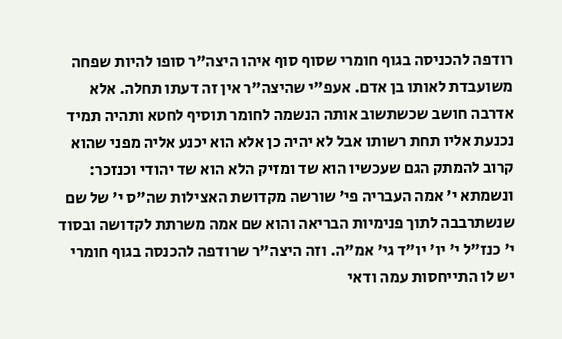רודפה להכניסה בגוף חומרי שסוף סוף איהו היצה"ר סופו להיות שפחה משועבדת לאותו בן אדם. אעפ"י שהיצה"ר אין זה דעתו תחלה. אלא אדרבה חושב שכשתשוב אותה הנשמה לחומר תוסיף לחטא ותהיה תמיד נכנעת אליו תחת רשותו אבל לא יהיה כן אלא הוא יכנע אליה מפני שהוא קרוב להמתק הגם שעכשיו הוא שד ומזיק הלא הוא שד יהודי וכנזכר:
ונשמתא י' אמה העבריה פי' שורשה מקדושת האצילות שה"ס י' של שם שנשתרבבה לתוך פנימיות הבריאה והוא שם אמה משרתת לקדושה ובסוד י' כנז"ל י' יו' יו"ד גי' אמ"ה. וזה היצה"ר שרודפה להכנסה בגוף חומרי יש לו התייחסות עמה ודאי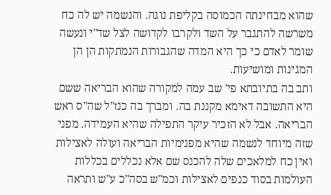שהוא מבחינתה הכמוסה בקליפת נוגה. והנשמה יש לה כח משרשה להתגבר על השד ולקרבו לקדושה לצל שד"י ונעשה שומר לאדם כי כך היא המדה שהגבורות הנמתקות הן הן המגינות ומושיעות.
ותב בה בתיובתא פי' שב עמה למקורה שהוא הבריאה ששם היא התשובה דאימא מקננת בה. ומברך בה כנז"ל שה"ס ראש הבריאה. אבל לא הזכיר עיקר התפילה שהיא העמידה. מפני שזה מיוחד לנשמה שהיא מפנימיות הבריאה ועולה לאצילות ואין כח למלאכים שלה להכנס שם אלא נכללים בכללות העולמות בסוד כנפים לאצילות וכמ"ש בסה"כ ע"ש ותראה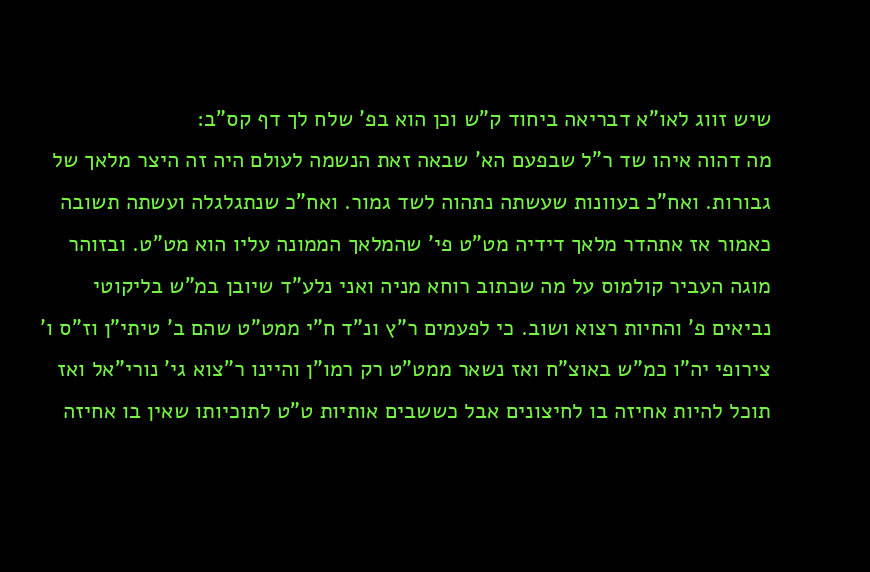שיש זווג לאו"א דבריאה ביחוד ק"ש וכן הוא בפ' שלח לך דף קס"ב:
מה דהוה איהו שד ר"ל שבפעם הא' שבאה זאת הנשמה לעולם היה זה היצר מלאך של גבורות. ואח"כ בעוונות שעשתה נתהוה לשד גמור. ואח"כ שנתגלגלה ועשתה תשובה כאמור אז אתהדר מלאך דידיה מט"ט פי' שהמלאך הממונה עליו הוא מט"ט. ובזוהר מוגה העביר קולמוס על מה שכתוב רוחא מניה ואני נלע"ד שיובן במ"ש בליקוטי נביאים פ' והחיות רצוא ושוב. כי לפעמים ר"ץ ונ"ד ח"י ממט"ט שהם ב' טיתי"ן וז"ס ו' צירופי יה"ו כמ"ש באוצ"ח ואז נשאר ממט"ט רק רמו"ן והיינו ר"צוא גי' נורי"אל ואז תוכל להיות אחיזה בו לחיצונים אבל כששבים אותיות ט"ט לתוכיותו שאין בו אחיזה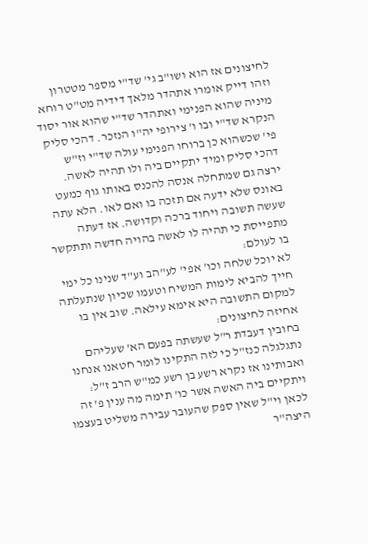לחיצונים אז הוא ושו"ב גי' שד"י מספר מטטרון וזהו דייק אומרו אתהדר מלאך דידיה מט"ט רוחא מיניה שהוא הפנימי ואתהדר שד"י שהוא אור יסוד הנקרא שד"י ובו ו' צירופי יה"ו הנזכר. דהכי סליק פי' שכשהוא כן ברוחו הפנימי עולה שד"י וז"ש דהכי סליק ומיד יתקיים ביה ולו תהיה לאשה. ירצה גם שמתחלה אנסה להכנס באותו גוף כמעט באונס שלא ידעה אם תזכה בו ואם לאו. הלא עתה שעשה תשובה ויחוד ברכה וקדושה. אז דעתה מתפייסת כי תהיה לו לאשה בהויה חדשה ותתקשר בו לעולם:
לא יוכל שלחה וכו' אפי' לע"הב וע"ד שנינו כל ימי חייך להביא לימות המשיח וטעמו שכיון שנתעלתה למקום התשובה היא אימא עילאה. שוב אין בו אחיזה לחיצונים:
בחובין דעבדת ר"ל שעשתה בפעם הא' שעליהם נתגלגלה כנז"ל כי לזה התקינו לומר חטאנו אנחנו ואבותינו אז נקרא רשע בן רשע כמ"ש הרב ז"ל:
ויתקיים ביה האשה אשר כו' תימה מה ענין פ' זה לכאן וי"ל שאין ספק שהעובר עבירה משליט בעצמו היצה"ר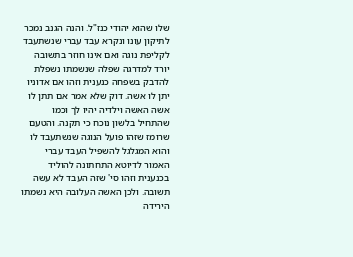שלו שהוא יהודי כנז"ל. והנה הגנב נמכר לתיקון עונו ונקרא עבד עברי שנשתעבד לקליפת נוגה ואם אינו חוזר בתשובה יורד למדרגה שפלה שנשמתו נשפלת להדבק בשפחה כנענית וזהו אם אדוניו יתן לו אשה. דוק שלא אמר אם תתן לו אשה האשה וילדיה יהיו לך וכמו שהתחיל בלשון נוכח כי תקנה. והטעם שרומז שזהו פועל הנוגה שנשתעבד לו והוא המגלגל להשפיל העבד עברי האמור לדיוטא התחתונה להוליד בכנענית וזהו סי' שזה העבד לא עשה תשובה. ולכן האשה העלובה היא נשמתו הירידה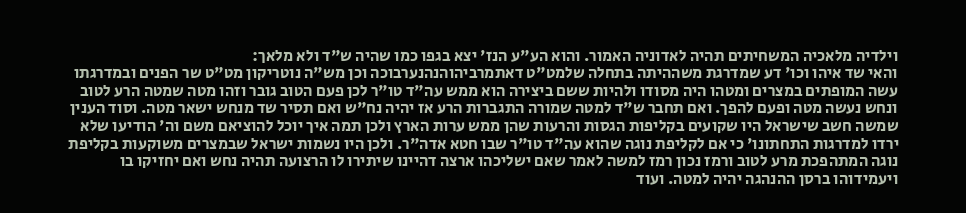וילדיה מלאכיה המשחיתים תהיה לאדוניה האמור. והוא הע"ע הנז' יצא בגפו כמו שהיה ש"ד ולא מלאך:
והאי שד איהו וכו' דע שמדרגת משההיתה בתחלה שלמט"ט דאתמרביהוהנהנערבוכה וכן מש"ה נוטריקון מט"ט שר הפנים ובמדרגתו עשה המופתים במצרים ומטהו היה מסודו ולהיות ששם ביצירה הוא ממש עה"ד טו"ר לכן פעם הטוב גובר וזהו מטה שמטה הרע לטוב ונחש נעשה מטה ופעם להפך. ואם תחבר ש"ד למטה שמורה התגברות הרע אז יהיה נח"ש ואם תסיר שד מנחש ישאר מטה. וסוד הענין שמשה חשב שישראל היו שקועים בקליפות הגסות והרעות שהן ממש ערות הארץ ולכן תמה איך יוכל להוציאם משם וה' הודיעו שלא ירדו למדרגות התחתונו' כי אם לקליפת נוגה שהוא עה"ד טו"ר שבו חטא אדה"ר. ולכן היו נשמות ישראל שבמצרים משוקעות בקליפת נוגה המתהפכת מרע לטוב ורמז נכון רמז למשה לאמר שאם ישליכהו ארצה דהיינו שיתירו לו הרצועה תהיה נחש ואם יחזיקו בו ויעמידוהו ברסן ההנהגה יהיה למטה. ועוד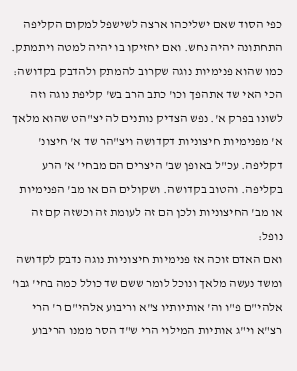כפי הסוד שאם ישליכהו ארצה לשישפל למקום הקליפה התחתונה יהיה נחש. ואם יחזיקו בו יהיה למטה ויתמתק. כמו שהוא פנימיות נוגה שקרוב להמתק ולהדבק בקדושה:
הכי האי שד אתהפך וכו' כתב הרב בש' קליפת נוגה וזה לשונו בפרק א'. נפש הצדיק נותנים לה יצ"הט שהוא מלאך א' מפנימיות חיצוניות דקדושה ויצ"הר שד א' חיצונ' דקליפה. עכ"ל באופן שב' היצרים הם מבחי' א' הרע בקליפה. והטוב בקדושה. ושקולים הם או מב' הפנימיות או מב' החיצוניות ולכן הם זה לעומת זה וכשזה קם זה נופל:
ואם האדם זוכה אז פנימיות חיצוניות נוגה נדבק לקדושה ומשד נעשה מלאך ונוכל לומר ששם שד כולל כמה בחי' גבו' אלהי"ם פ"ו וה' אותיותיו צ"א וריבוע אלהי"ם ר' הרי רצ"א וי"ג אותיות המילוי הרי ש"ד הסר ממנו הריבוע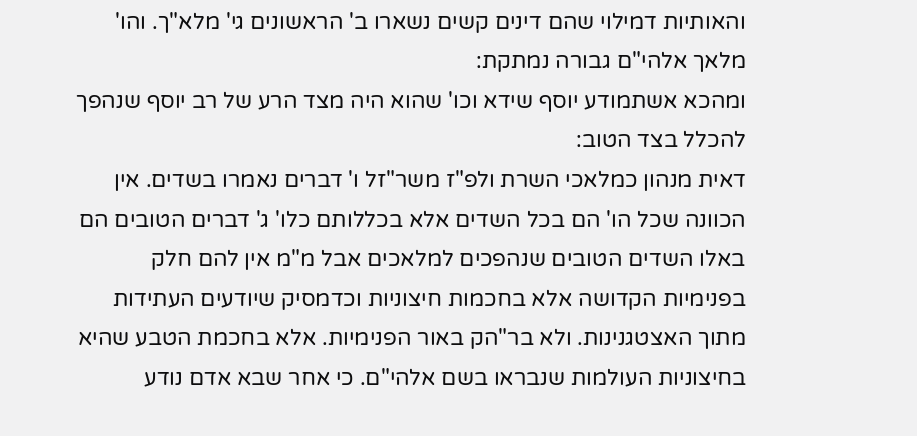והאותיות דמילוי שהם דינים קשים נשארו ב' הראשונים גי' מלא"ך. והו' מלאך אלהי"ם גבורה נמתקת:
ומהכא אשתמודע יוסף שידא וכו' שהוא היה מצד הרע של רב יוסף שנהפך להכלל בצד הטוב:
דאית מנהון כמלאכי השרת ולפ"ז משר"זל ו' דברים נאמרו בשדים. אין הכוונה שכל הו' הם בכל השדים אלא בכללותם כלו' ג' דברים הטובים הם באלו השדים הטובים שנהפכים למלאכים אבל מ"מ אין להם חלק בפנימיות הקדושה אלא בחכמות חיצוניות וכדמסיק שיודעים העתידות מתוך האצטגנינות. ולא בר"הק באור הפנימיות. אלא בחכמת הטבע שהיא בחיצוניות העולמות שנבראו בשם אלהי"ם. כי אחר שבא אדם נודע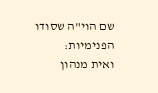שם הוי"ה שסודו הפנימיות:
ואית מנהון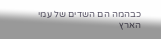כבהמה הם השדים של עמי הארץ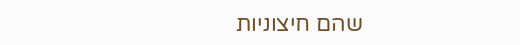שהם חיצוניות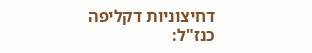דחיצוניות דקליפה כנז"ל: